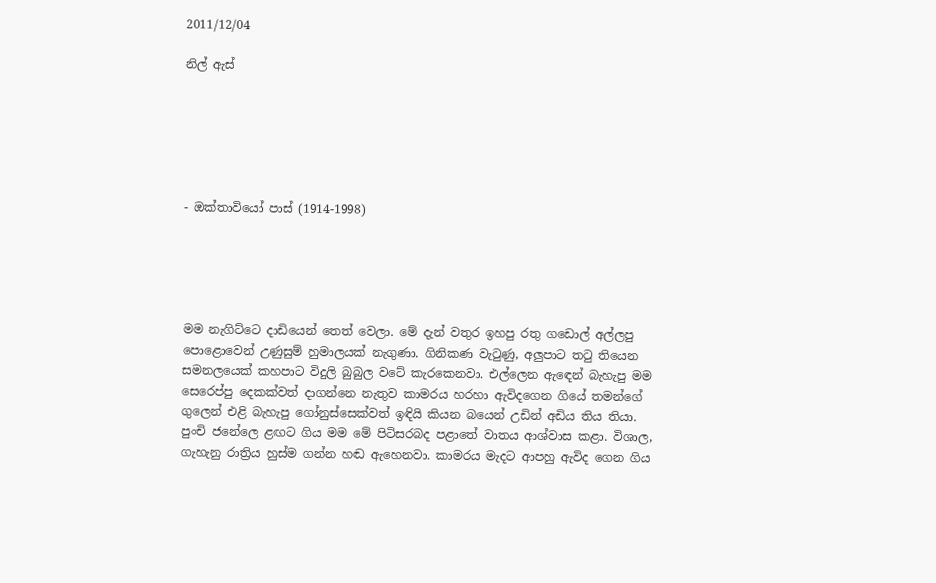2011/12/04

නිල් ඇස්






- ඔක්තාවියෝ පාස් (1914-1998)





මම නැගිට්ටෙ දාඩියෙන් තෙත් වෙලා. මේ දැන් වතුර ඉහපු රතු ගඩොල් අල්ලපු පොළොවෙන් උණුසුම් හුමාලයක් නැගුණා. ගිනිකණ වැටුණු, අලුපාට තටු තියෙන  සමනලයෙක් කහපාට විදුලි බුබුල වටේ කැරකෙනවා. එල්ලෙන ඇ‍‍ඳෙන් බැහැපු මම සෙරෙප්පු දෙකක්වත් දාගන්නෙ නැතුව කාමරය හරහා ඇවිදගෙන ගියේ තමන්ගේ ගුලෙන් එළි බැහැපු ගෝනුස්සෙක්වත් ඉඳියි කියන බයෙන් උඩින් අඩිය තිය තියා. පුංචි ජනේලෙ ළඟට ගිය මම මේ පිටිසරබද පළාතේ වාතය ආශ්වාස කළා. විශාල, ගැහැනු රාත්‍රිය හුස්ම ගන්න හඬ ඇහෙනවා. කාමරය මැදට ආපහු ඇවිද ගෙන ගිය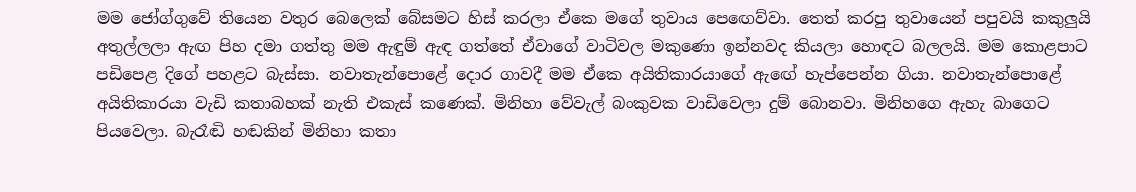මම ජෝග්ගුවේ තියෙන වතුර බෙලෙක් බේසමට හිස් කරලා ඒකෙ මගේ තුවාය පෙ‍ඟෙව්වා. තෙත් කරපු තුවායෙන් පපුවයි කකුලුයි අතුල්ලලා ඇඟ පිහ දමා ගත්තු මම ඇඳුම් ඇඳ ගත්තේ ඒවාගේ වාටිවල මකුණො ඉන්නවද කියලා හොඳට බලලයි. මම කොළපාට පඩිපෙළ දිගේ පහළට බැස්සා. නවාතැන්පොළේ දොර ගාවදී මම ඒකෙ අයිතිකාරයාගේ ඇ‍ඟේ හැප්පෙන්න ගියා. නවාතැන්පොළේ අයිතිකාරයා වැඩි කතාබහක් නැති එකැස් කණෙක්. මිනිහා වේවැල් බංකුවක වාඩිවෙලා දුම් බොනවා. මිනිහගෙ ඇහැ බාගෙට පියවෙලා. බැරෑඬි හඬකින් මිනිහා කතා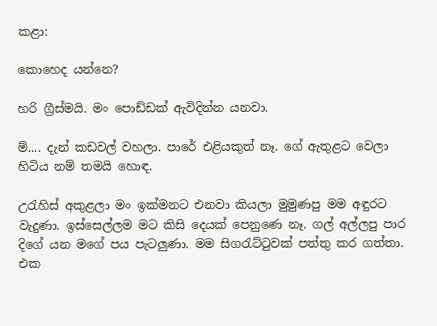කළා:

කොහෙද යන්නෙ?

හරි ග්‍රීස්මයි. මං පොඩ්ඩක් ඇවිදින්න යනවා.

ම්.... දැන් කඩවල් වහලා. පාරේ එළියකුත් නෑ. ගේ ඇතුළට වෙලා හිටිය නම් තමයි හොඳ.

උරැහිස් අකුළලා මං ඉක්මනට එනවා කියලා මුමුණපු මම අඳුරට වැදුණා. ඉස්සෙල්ලම මට කිසි දෙයක් පෙනුණෙ නෑ. ගල් අල්ලපු පාර දිගේ යන මගේ පය පැටලුණා. මම සිගරැට්ටුවක් පත්තු කර ගත්තා. එක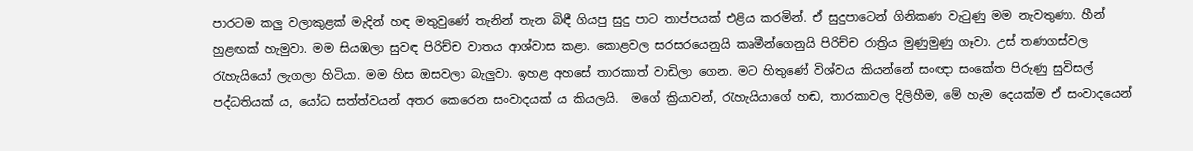පාරටම කලු වලාකුළක් මැදින් හඳ මතුවුණේ තැනින් තැන බිඳී ගියපු සුදු පාට තාප්පයක් එළිය කරමින්. ඒ සුදුපාටෙන් ගිනිකණ වැටුණු මම නැවතුණා. හීන් හුළඟක් හැමුවා. මම සියඹලා සුවඳ පිරිච්ච වාතය ආශ්වාස කළා. කොළවල සරසරයෙනුයි කෘමීන්ගෙනුයි පිරිච්ච රාත්‍රිය මුණුමුණු ගෑවා. උස් තණගස්වල රැහැයියෝ ලැගලා හිටියා. මම හිස ඔසවලා බැලුවා. ඉහළ අහසේ තාරකාත් වාඩිලා ගෙන. මට හිතුණේ විශ්වය කියන්නේ සංඥා සංකේත පිරුණු සුවිසල් පද්ධතියක් ය, යෝධ සත්ත්වයන් අතර කෙරෙන සංවාදයක් ය කියලයි.  මගේ ක්‍රියාවන්, රැහැයියාගේ හඬ, තාරකාවල දිලිහීම, මේ හැම දෙයක්ම ඒ සංවාදයෙන්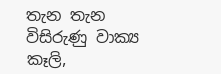තැන තැන විසිරුණු වාක්‍ය කෑලි,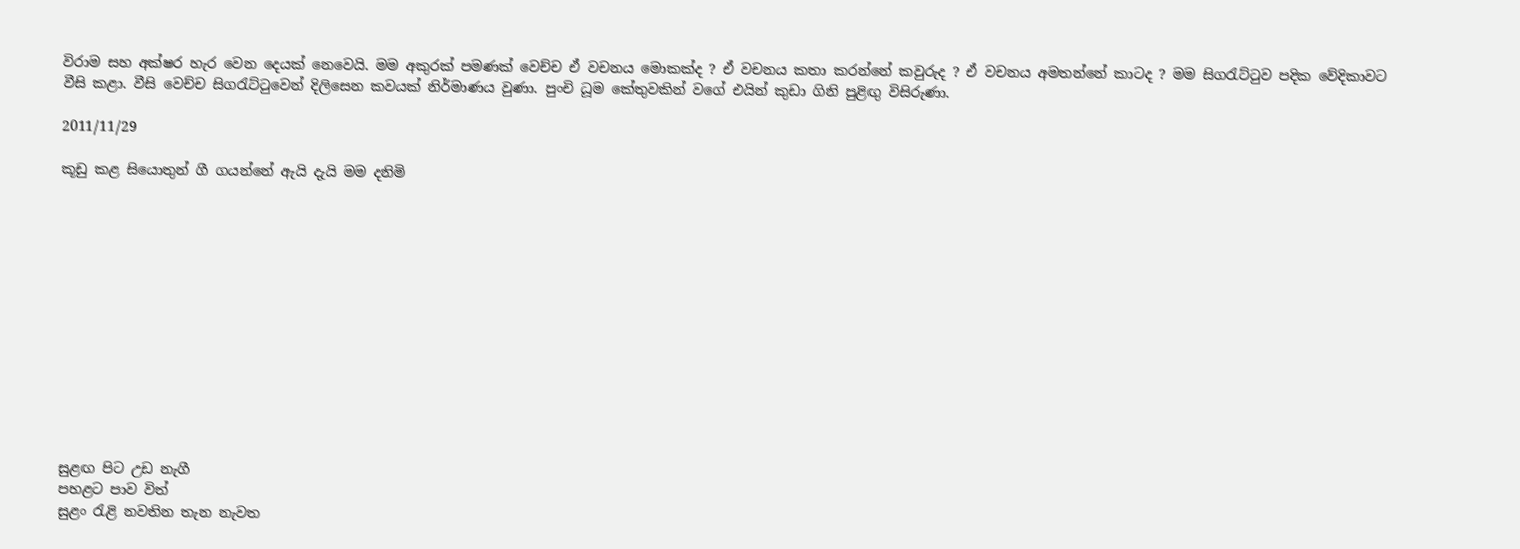විරාම සහ අක්ෂර හැර වෙන දෙයක් නෙවෙයි. මම අකුරක් පමණක් වෙච්ච ඒ වචනය මොකක්ද ? ඒ වචනය කතා කරන්නේ කවුරුද ? ඒ වචනය අමතන්නේ කාටද ? මම සිගරැට්ටුව පදික වේදිකාවට වීසි කළා. වීසි වෙච්ච සිගරැට්ටුවෙන් දිලිසෙන කවයක් නිර්මාණය වුණා. පුංචි ධූම කේතුවකින් වගේ එයින් කුඩා ගිනි පුළිඟු විසිරුණා.

2011/11/29

කූඩු කළ සියොතුන් ගී ගයන්නේ ඇයි දැයි මම දනිමි













සුළඟ පිට උඩ නැගී
පහළට පාව විත්
සුළං රැළි නවතින තැන නැවත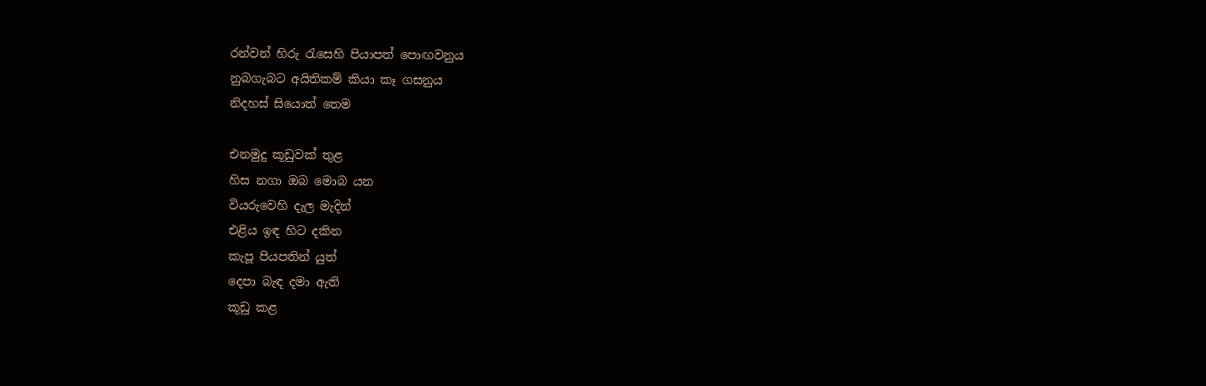රන්වන් හිරු රැසෙහි පියාපත් පොඟවනුය
නුබගැබට අයිතිකම් කියා කෑ ගසනුය
නිදහස් සියොත් තෙම

එනමුදු කූඩුවක් තුළ
හිස නගා ඔබ මොබ යන
වියරුවෙහි දැල මැදින්
එළිය ඉඳ හිට දකින
කැපූ පියපතින් යුත්
දෙපා බැඳ දමා ඇති
කූඩු කළ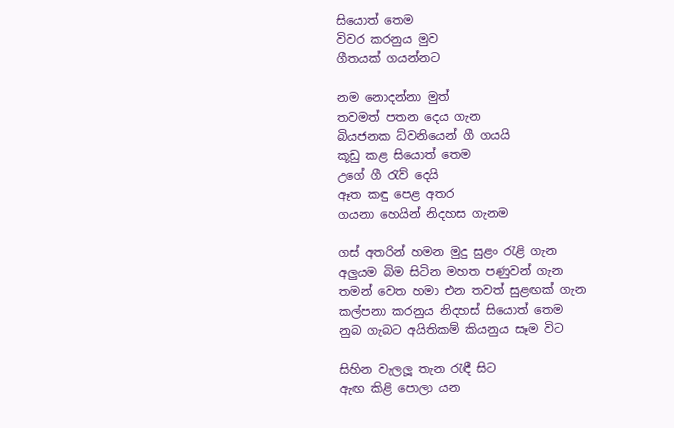සියොත් තෙම
විවර කරනුය මුව
ගීතයක් ගයන්නට

නම නොදන්නා මුත්
තවමත් පතන දෙය ගැන
බියජනක ධ්වනියෙන් ගී ගයයි
කූඩු කළ සියොත් තෙම
උගේ ගී රැව් දෙයි
ඈත කඳු පෙළ අතර
ගයනා හෙයින් නිදහස ගැනම

ගස් අතරින් හමන මුදු සුළං රැළි ගැන
අලුයම බිම සිටින මහත පණුවන් ගැන
තමන් වෙත හමා එන තවත් සුළඟක් ගැන
කල්පනා කරනුය නිදහස් සියොත් තෙම
නුබ ගැබට අයිතිකම් කියනුය සෑම විට

සිහින වැලලූ තැන රැඳී සිට
ඇඟ කිළි පොලා යන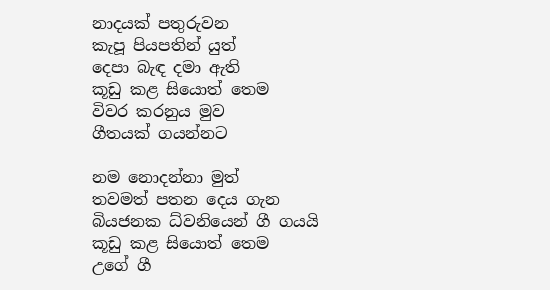නාදයක් පතුරුවන
කැපූ පියපතින් යුත්
දෙපා බැඳ දමා ඇති
කූඩු කළ සියොත් තෙම
විවර කරනුය මුව
ගීතයක් ගයන්නට

නම නොදන්නා මුත්
තවමත් පතන දෙය ගැන
බියජනක ධ්වනියෙන් ගී ගයයි
කූඩු කළ සියොත් තෙම
උගේ ගී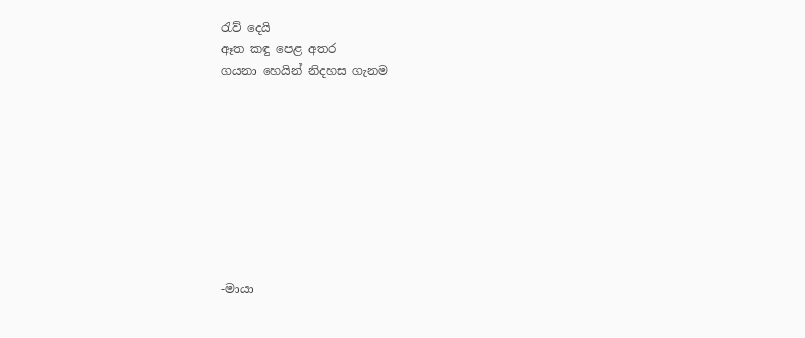රැව් දෙයි
ඈත කඳු පෙළ අතර
ගයනා හෙයින් නිදහස ගැනම









-මායා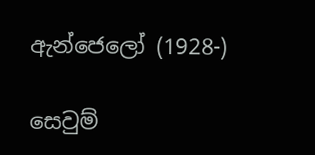ඇන්ජෙලෝ (1928-)

සෙවුම්